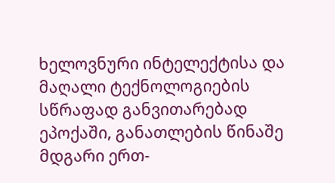ხელოვნური ინტელექტისა და მაღალი ტექნოლოგიების სწრაფად განვითარებად ეპოქაში, განათლების წინაშე მდგარი ერთ-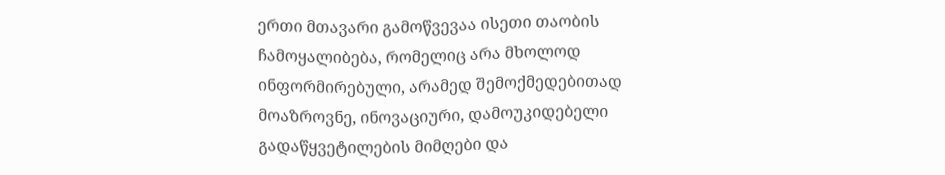ერთი მთავარი გამოწვევაა ისეთი თაობის ჩამოყალიბება, რომელიც არა მხოლოდ ინფორმირებული, არამედ შემოქმედებითად მოაზროვნე, ინოვაციური, დამოუკიდებელი გადაწყვეტილების მიმღები და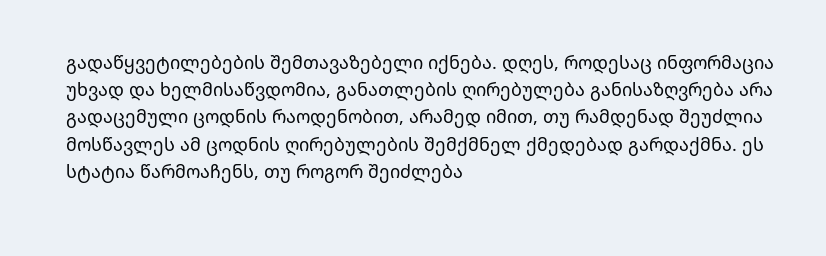გადაწყვეტილებების შემთავაზებელი იქნება. დღეს, როდესაც ინფორმაცია უხვად და ხელმისაწვდომია, განათლების ღირებულება განისაზღვრება არა გადაცემული ცოდნის რაოდენობით, არამედ იმით, თუ რამდენად შეუძლია მოსწავლეს ამ ცოდნის ღირებულების შემქმნელ ქმედებად გარდაქმნა. ეს სტატია წარმოაჩენს, თუ როგორ შეიძლება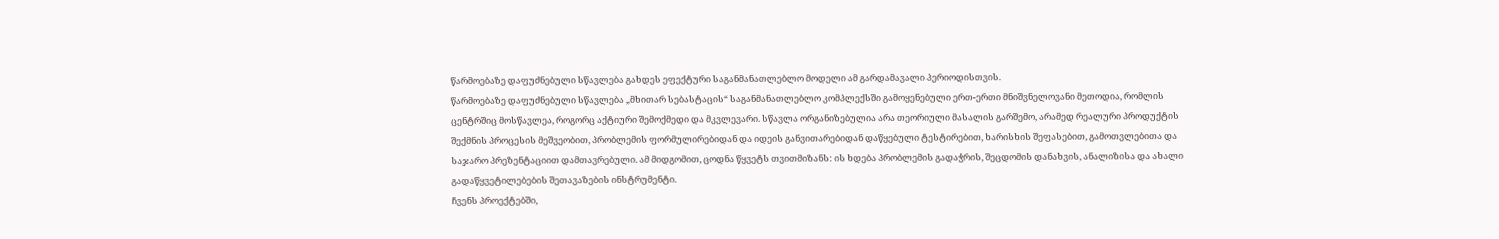წარმოებაზე დაფუძნებული სწავლება გახდეს ეფექტური საგანმანათლებლო მოდელი ამ გარდამავალი პერიოდისთვის.
წარმოებაზე დაფუძნებული სწავლება „მხითარ სებასტაცის“ საგანმანათლებლო კომპლექსში გამოყენებული ერთ-ერთი მნიშვნელოვანი მეთოდია, რომლის ცენტრშიც მოსწავლეა, როგორც აქტიური შემოქმედი და მკვლევარი. სწავლა ორგანიზებულია არა თეორიული მასალის გარშემო, არამედ რეალური პროდუქტის შექმნის პროცესის მეშვეობით, პრობლემის ფორმულირებიდან და იდეის განვითარებიდან დაწყებული ტესტირებით, ხარისხის შეფასებით, გამოთვლებითა და საჯარო პრეზენტაციით დამთავრებული. ამ მიდგომით, ცოდნა წყვეტს თვითმიზანს: ის ხდება პრობლემის გადაჭრის, შეცდომის დანახვის, ანალიზისა და ახალი გადაწყვეტილებების შეთავაზების ინსტრუმენტი.
ჩვენს პროექტებში,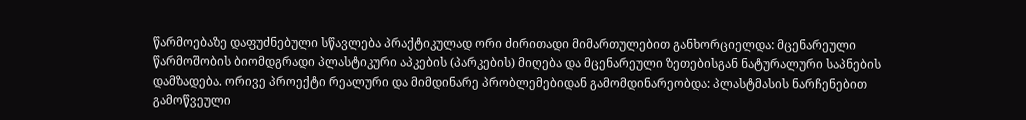წარმოებაზე დაფუძნებული სწავლება პრაქტიკულად ორი ძირითადი მიმართულებით განხორციელდა: მცენარეული წარმოშობის ბიომდგრადი პლასტიკური აპკების (პარკების) მიღება და მცენარეული ზეთებისგან ნატურალური საპნების დამზადება. ორივე პროექტი რეალური და მიმდინარე პრობლემებიდან გამომდინარეობდა: პლასტმასის ნარჩენებით გამოწვეული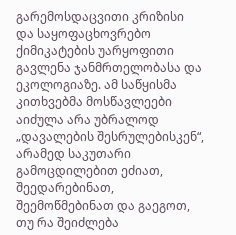გარემოსდაცვითი კრიზისი და საყოფაცხოვრებო ქიმიკატების უარყოფითი გავლენა ჯანმრთელობასა და ეკოლოგიაზე. ამ საწყისმა კითხვებმა მოსწავლეები აიძულა არა უბრალოდ „დავალების შესრულებისკენ“, არამედ საკუთარი გამოცდილებით ეძიათ, შეედარებინათ, შეემოწმებინათ და გაეგოთ, თუ რა შეიძლება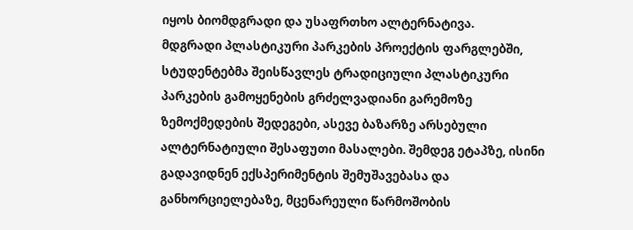იყოს ბიომდგრადი და უსაფრთხო ალტერნატივა.
მდგრადი პლასტიკური პარკების პროექტის ფარგლებში, სტუდენტებმა შეისწავლეს ტრადიციული პლასტიკური პარკების გამოყენების გრძელვადიანი გარემოზე ზემოქმედების შედეგები, ასევე ბაზარზე არსებული ალტერნატიული შესაფუთი მასალები. შემდეგ ეტაპზე, ისინი გადავიდნენ ექსპერიმენტის შემუშავებასა და განხორციელებაზე, მცენარეული წარმოშობის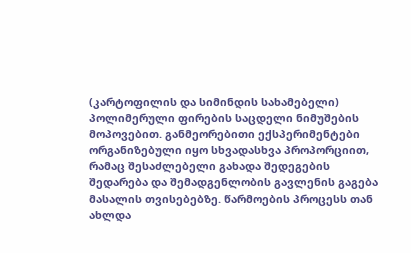(კარტოფილის და სიმინდის სახამებელი) პოლიმერული ფირების საცდელი ნიმუშების მოპოვებით. განმეორებითი ექსპერიმენტები ორგანიზებული იყო სხვადასხვა პროპორციით, რამაც შესაძლებელი გახადა შედეგების შედარება და შემადგენლობის გავლენის გაგება მასალის თვისებებზე. წარმოების პროცესს თან ახლდა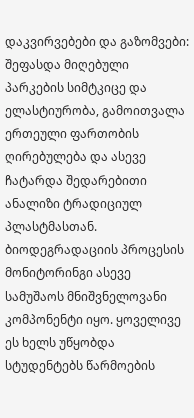დაკვირვებები და გაზომვები: შეფასდა მიღებული პარკების სიმტკიცე და ელასტიურობა, გამოითვალა ერთეული ფართობის ღირებულება და ასევე ჩატარდა შედარებითი ანალიზი ტრადიციულ პლასტმასთან. ბიოდეგრადაციის პროცესის მონიტორინგი ასევე სამუშაოს მნიშვნელოვანი კომპონენტი იყო. ყოველივე ეს ხელს უწყობდა სტუდენტებს წარმოების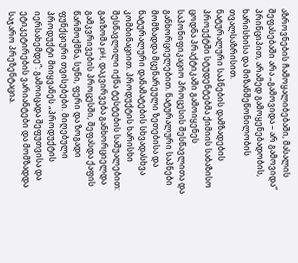აზროვნების ჩამოყალიბებაში, მასალის შეფასებაში არა „გამოვიდა – არ გამოვიდა“ პრინციპით, არამედ გამოყენებადობის, ხარისხისა და მიზანშეწონილობის თვალსაზრისით.
ნატურალური საპნების დამზადების პროექტში სტუდენტებმა ქიმიის საბაზისო ცოდნა პრაქტიკაში გამოიყენეს საპონიფიკაციო პროცესის შესწავლითა და განხორციელებით. ნატურალური საპნები მომზადდა მცენარეული ზეთებისა და ნატურალური დანამატების სხვადასხვა კომბინაციით. პროდუქტის ხარისხი შესწავლილი იქნა ტესტების საშუალებით: გაიზომა pH, დაკვირვება განხორციელდა გამკვრივების პროცესში, შეფასდა ქაფის წარმოქმნა, სუნი, ფერი და ზოგადი ფუნქციური თვისებები. მიღებული პროდუქტი მიიყვანეს „პროდუქტის იერსახემდე“: გამოიცადა შეფუთვისა და ეტიკეტირების ვარიანტები და მომზადდა საჯარო პრეზენტაცია.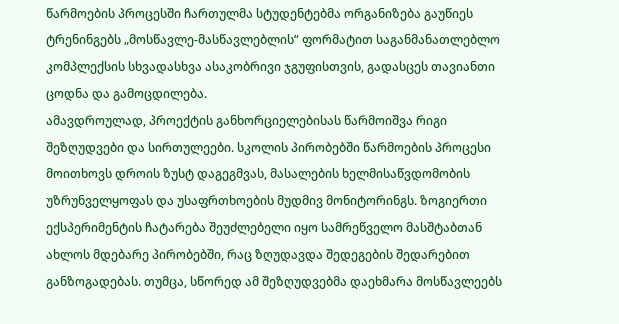წარმოების პროცესში ჩართულმა სტუდენტებმა ორგანიზება გაუწიეს ტრენინგებს „მოსწავლე-მასწავლებლის“ ფორმატით საგანმანათლებლო კომპლექსის სხვადასხვა ასაკობრივი ჯგუფისთვის, გადასცეს თავიანთი ცოდნა და გამოცდილება.
ამავდროულად, პროექტის განხორციელებისას წარმოიშვა რიგი შეზღუდვები და სირთულეები. სკოლის პირობებში წარმოების პროცესი მოითხოვს დროის ზუსტ დაგეგმვას, მასალების ხელმისაწვდომობის უზრუნველყოფას და უსაფრთხოების მუდმივ მონიტორინგს. ზოგიერთი ექსპერიმენტის ჩატარება შეუძლებელი იყო სამრეწველო მასშტაბთან ახლოს მდებარე პირობებში, რაც ზღუდავდა შედეგების შედარებით განზოგადებას. თუმცა, სწორედ ამ შეზღუდვებმა დაეხმარა მოსწავლეებს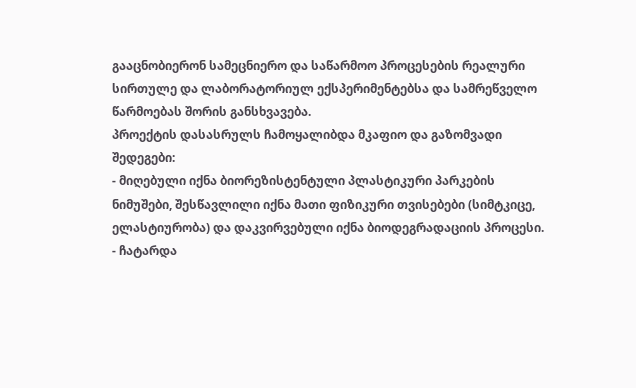გააცნობიერონ სამეცნიერო და საწარმოო პროცესების რეალური სირთულე და ლაბორატორიულ ექსპერიმენტებსა და სამრეწველო წარმოებას შორის განსხვავება.
პროექტის დასასრულს ჩამოყალიბდა მკაფიო და გაზომვადი შედეგები:
- მიღებული იქნა ბიორეზისტენტული პლასტიკური პარკების ნიმუშები, შესწავლილი იქნა მათი ფიზიკური თვისებები (სიმტკიცე, ელასტიურობა) და დაკვირვებული იქნა ბიოდეგრადაციის პროცესი.
- ჩატარდა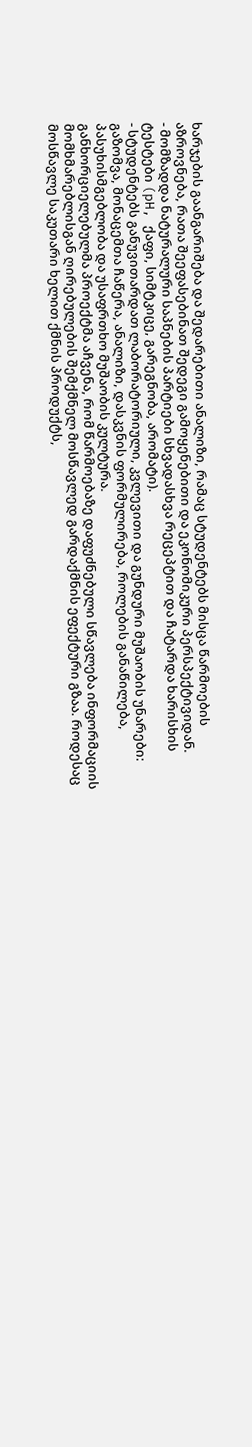ხარჯების გაანგარიშება და შედარებითი ანალიზი, რამაც სტუდენტებს მისცა წარმოების აზროვნება, რათა შეეფასებინათ შედეგი გამოყენებითი და ეკონომიკური პერსპექტივიდან.
- მომზადდა ნატურალური საპნების პარტიები სხვადასხვა რეცეპტით და ჩატარდა ხარისხის ტესტები (pH, ქაფი, სიმტკიცე, გარეგნობა, არომატი).
- სტუდენტებს განუვითარდათ ლაბორატორიული, კვლევითი და გუნდური მუშაობის უნარები: გაზომვა, მონაცემთა ჩაწერა, ანალიზი, დასკვნის ფორმულირება, როლების განაწილება, პასუხისმგებლობა და უსაფრთხო მუშაობის კულტურა.
განხორციელებულმა პროექტმა აჩვენა, რომ წარმოებაზე დაფუძნებული სწავლება ინფორმაციის მომხმარებლისგან ღირებულების შემქმნელ მოსწავლედ გარდაქმნის ეფექტური გზაა. როდესაც მოსწავლე საკუთარი ხელით ქმნის პროდუქტს,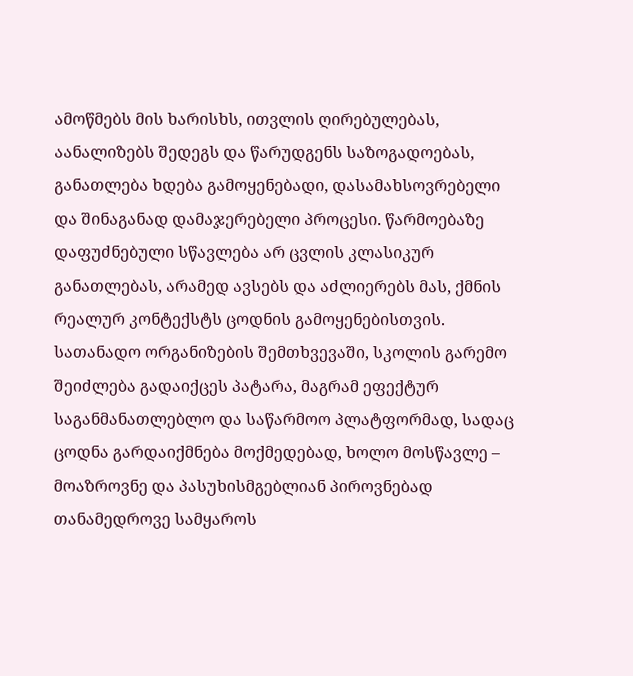ამოწმებს მის ხარისხს, ითვლის ღირებულებას, აანალიზებს შედეგს და წარუდგენს საზოგადოებას, განათლება ხდება გამოყენებადი, დასამახსოვრებელი და შინაგანად დამაჯერებელი პროცესი. წარმოებაზე დაფუძნებული სწავლება არ ცვლის კლასიკურ განათლებას, არამედ ავსებს და აძლიერებს მას, ქმნის რეალურ კონტექსტს ცოდნის გამოყენებისთვის. სათანადო ორგანიზების შემთხვევაში, სკოლის გარემო შეიძლება გადაიქცეს პატარა, მაგრამ ეფექტურ საგანმანათლებლო და საწარმოო პლატფორმად, სადაც ცოდნა გარდაიქმნება მოქმედებად, ხოლო მოსწავლე – მოაზროვნე და პასუხისმგებლიან პიროვნებად თანამედროვე სამყაროს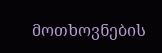მოთხოვნების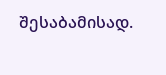შესაბამისად.